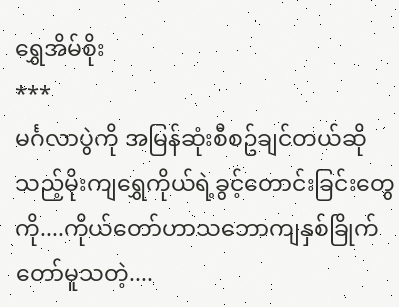ရွှေအိမ်စိုး
***
မင်္ဂလာပွဲကို အမြန်ဆုံးစီစဥ်ချင်တယ်ဆိုသည့်မိုးကျရွှေကိုယ်ရဲ့ခွင့်တောင်းခြင်းတွေကို....ကိုယ်တော်ဟာသဘောကျနှစ်ခြိုက်တော်မူသတဲ့....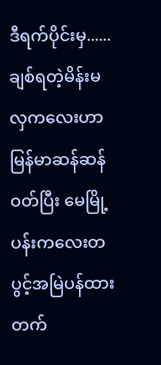ဒီရက်ပိုင်းမှ......
ချစ်ရတဲ့မိန်းမလှကလေးဟာ မြန်မာဆန်ဆန်ဝတ်ပြီး မေမြို့ပန်းကလေးတပွင့်အမြဲပန်ထားတက်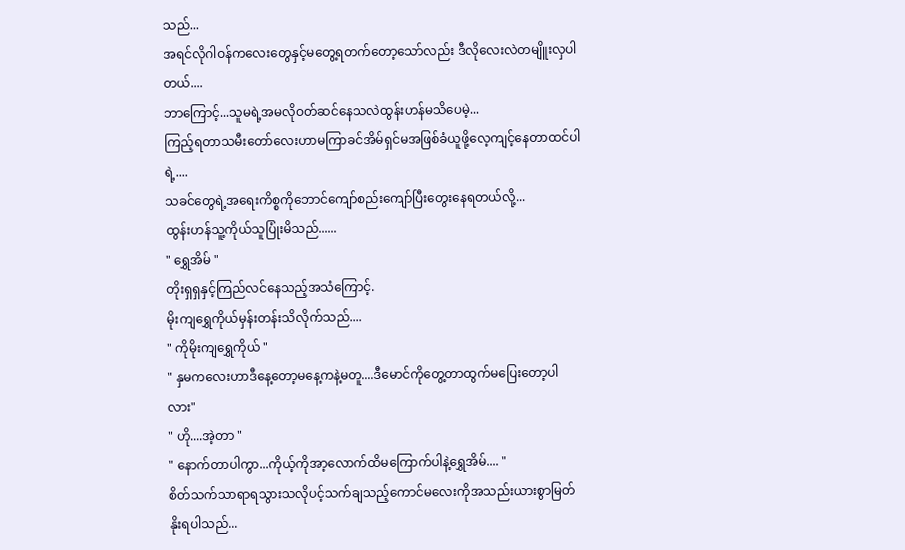သည်...
အရင်လိုဂါဝန်ကလေးတွေနှင့်မတွေ့ရတက်တော့သော်လည်း ဒီလိုလေးလဲတမျိူးလှပါတယ်....
ဘာကြောင့်...သူမရဲ့အမလိုဝတ်ဆင်နေသလဲထွန်းဟန်မသိပေမဲ့...
ကြည့်ရတာသမီးတော်လေးဟာမကြာခင်အိမ်ရှင်မအဖြစ်ခံယူဖို့လေ့ကျင့်နေတာထင်ပါရဲ့....
သခင်တွေရဲ့အရေးကိစ္စကိုဘောင်ကျော်စည်းကျော်ပြီးတွေးနေရတယ်လို့...
ထွန်းဟန်သူ့ကိုယ်သူပြုံးမိသည်......
" ရွှေအိမ် "
တိုးရှရှနှင့်ကြည်လင်နေသည့်အသံကြောင့်.
မိုးကျရွှေကိုယ်မှန်းတန်းသိလိုက်သည်....
" ကိုမိုးကျရွှေကိုယ် "
" နှမကလေးဟာဒီနေ့တော့မနေ့ကနဲ့မတူ....ဒီမောင်ကိုတွေ့တာထွက်မပြေးတော့ပါလား"
" ဟို....အဲ့တာ "
" နောက်တာပါကွာ...ကိုယ့်ကိုအာ့လောက်ထိမကြောက်ပါနဲ့ရွှေအိမ်.... "
စိတ်သက်သာရာရသွားသလိုပင့်သက်ချသည့်ကောင်မလေးကိုအသည်းယားစွာမြတ်နိုးရပါသည်...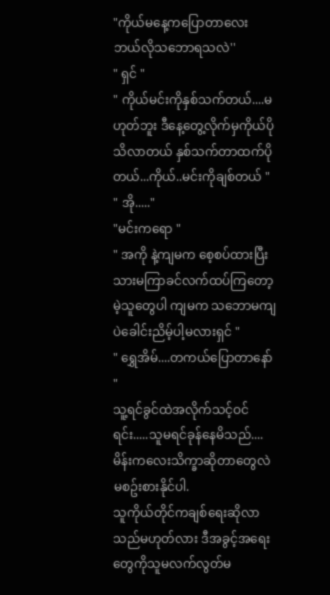"ကိုယ်မနေ့ကပြောတာလေး ဘယ်လိုသဘောရသလဲ''
" ရှင် "
" ကိုယ်မင်းကိုနှစ်သက်တယ်....မဟုတ်ဘူး ဒီနေ့တွေ့လိုက်မှကိုယ်ပိုသိလာတယ် နှစ်သက်တာထက်ပိုတယ်...ကိုယ်..မင်းကိုချစ်တယ် "
" အို....."
"မင်းကရော "
" အကို နဲ့ကျမက စေ့စပ်ထားပြီးသားမကြာခင်လက်ထပ်ကြတော့မဲ့သူတွေပါ ကျမက သဘောမကျပဲခေါင်းညိမ့်ပါ့မလားရှင် "
" ရွှေအိမ်....တကယ်ပြောတာနော် "
သူ့ရင်ခွင်ထဲအလိုက်သင့်ဝင်ရင်း.....သူမရင်ခုန်နေမိသည်....မိန်းကလေးသိက္ခာဆိုတာတွေလဲမစဥ်းစားနိုင်ပါ.
သူကိုယ်တိုင်ကချစ်ရေးဆိုလာသည်မဟုတ်လား ဒီအခွင့်အရေးတွေကိုသူမလက်လွတ်မ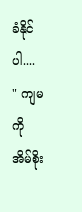ခံနိုင်ပါ....
" ကျမကို အိမ်စိုး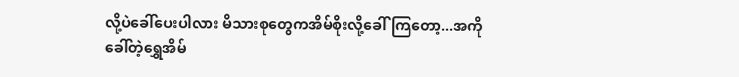လို့ပဲခေါ်ပေးပါလား မိသားစုတွေကအိမ်စိုးလို့ခေါ်ကြတော့...အကိုခေါ်တဲ့ရွှေအိမ်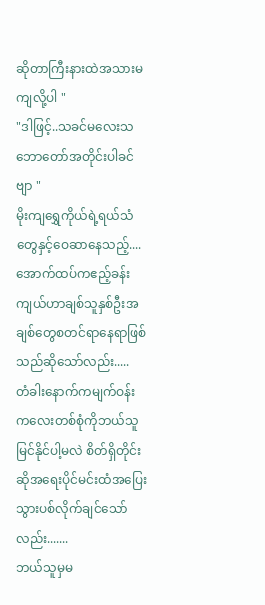ဆိုတာကြီးနားထဲအသားမကျလို့ပါ "
"ဒါဖြင့်..သခင်မလေးသဘောတော်အတိုင်းပါခင်ဗျာ "
မိုးကျရွှေကိုယ်ရဲ့ရယ်သံတွေနှင့်ဝေဆာနေသည့်....အောက်ထပ်ကဧည့်ခန်းကျယ်ဟာချစ်သူနှစ်ဦးအချစ်တွေစတင်ရာနေရာဖြစ်သည်ဆိုသော်လည်း.....
တံခါးနောက်ကမျက်ဝန်းကလေးတစ်စုံကိုဘယ်သူမြင်နိုင်ပါ့မလဲ စိတ်ရှိတိုင်းဆိုအရေးပိုင်မင်းထံအပြေးသွားပစ်လိုက်ချင်သော်လည်း.......
ဘယ်သူမှမ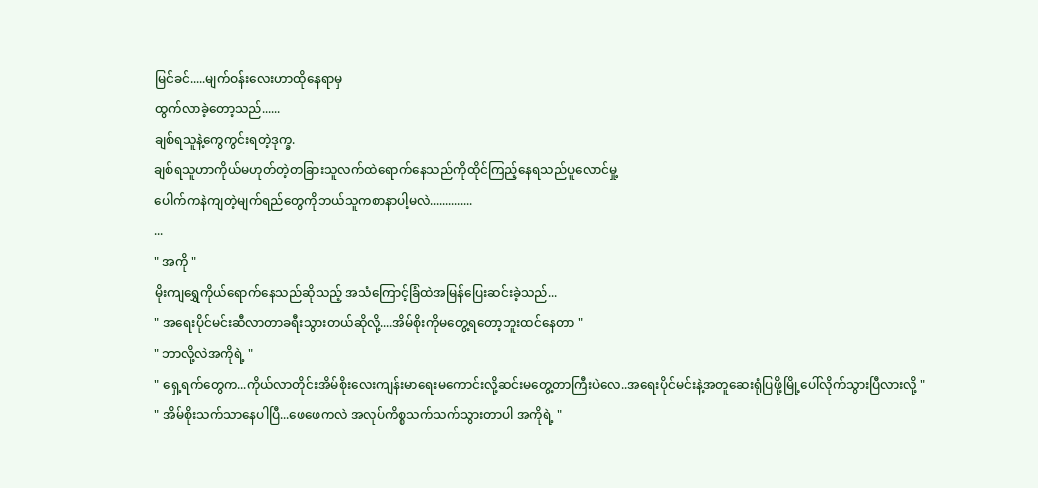မြင်ခင်.....မျက်ဝန်းလေးဟာထိုနေရာမှ
ထွက်လာခဲ့တော့သည်......
ချစ်ရသူနဲ့ကွေကွင်းရတဲ့ဒုက္ခ.
ချစ်ရသူဟာကိုယ်မဟုတ်တဲ့တခြားသူလက်ထဲရောက်နေသည်ကိုထိုင်ကြည့်နေရသည်ပူလောင်မှု့
ပေါက်ကနဲကျတဲ့မျက်ရည်တွေကိုဘယ်သူကစာနာပါ့မလဲ..............
...
" အကို "
မိုးကျရွှေကိုယ်ရောက်နေသည်ဆိုသည့် အသံကြောင့်ခြံထဲအမြန်ပြေးဆင်းခဲ့သည်...
" အရေးပိုင်မင်းဆီလာတာခရီးသွားတယ်ဆိုလို့....အိမ်စိုးကိုမတွေ့ရတော့ဘူးထင်နေတာ "
" ဘာလို့လဲအကိုရဲ့ "
" ရှေ့ရက်တွေက...ကိုယ်လာတိုင်းအိမ်စိုးလေးကျန်းမာရေးမကောင်းလို့ဆင်းမတွေ့တာကြီးပဲလေ..အရေးပိုင်မင်းနဲ့အတူဆေးရုံပြဖို့မြို့ပေါ်လိုက်သွားပြီလားလို့ "
" အိမ်စိုးသက်သာနေပါပြီ...ဖေဖေကလဲ အလုပ်ကိစ္စသက်သက်သွားတာပါ အကိုရဲ့ "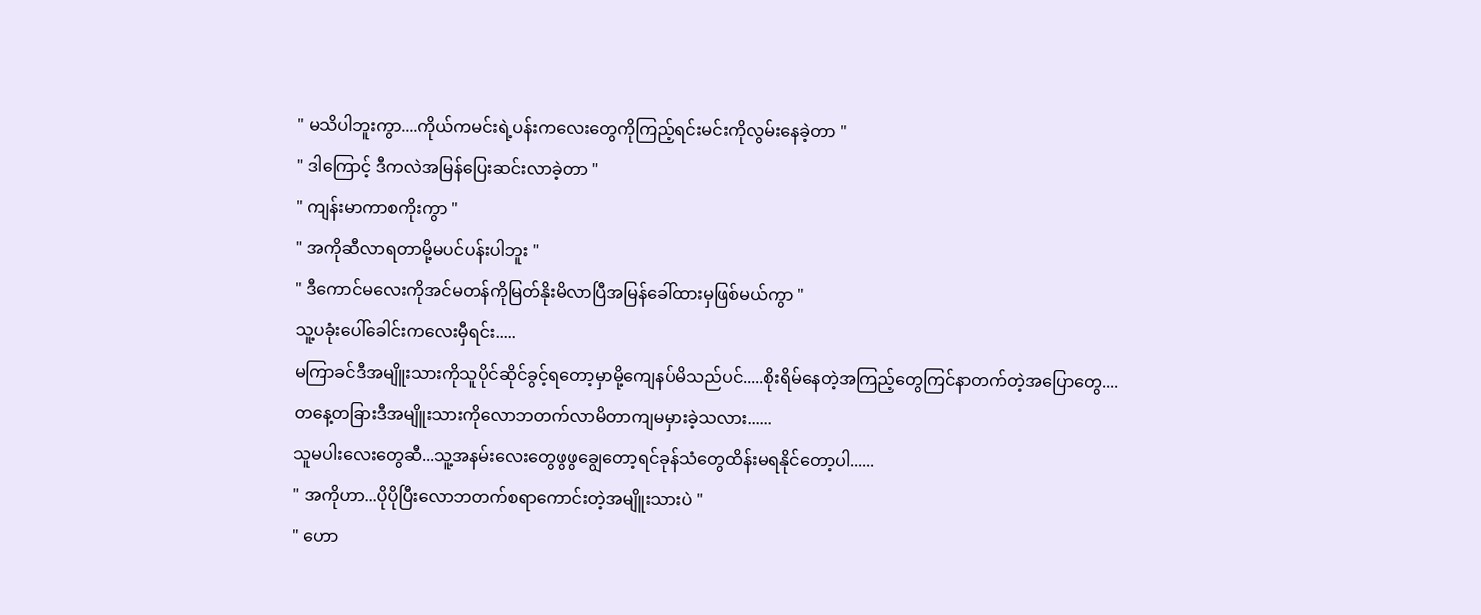" မသိပါဘူးကွာ....ကိုယ်ကမင်းရဲ့ပန်းကလေးတွေကိုကြည့်ရင်းမင်းကိုလွမ်းနေခဲ့တာ "
" ဒါကြောင့် ဒီကလဲအမြန်ပြေးဆင်းလာခဲ့တာ "
" ကျန်းမာကာစကိုးကွာ "
" အကိုဆီလာရတာမို့မပင်ပန်းပါဘူး "
" ဒီကောင်မလေးကိုအင်မတန်ကိုမြတ်နိုးမိလာပြီအမြန်ခေါ်ထားမှဖြစ်မယ်ကွာ "
သူ့ပခုံးပေါ်ခေါင်းကလေးမှီရင်း.....
မကြာခင်ဒီအမျိူးသားကိုသူပိုင်ဆိုင်ခွင့်ရတော့မှာမို့ကျေနပ်မိသည်ပင်.....စိုးရိမ်နေတဲ့အကြည့်တွေကြင်နာတက်တဲ့အပြောတွေ....
တနေ့တခြားဒီအမျိူးသားကိုလောဘတက်လာမိတာကျမမှားခဲ့သလား......
သူမပါးလေးတွေဆီ...သူ့အနမ်းလေးတွေဖွဖွချွေတော့ရင်ခုန်သံတွေထိန်းမရနိုင်တော့ပါ......
" အကိုဟာ...ပိုပိုပြီးလောဘတက်စရာကောင်းတဲ့အမျိူးသားပဲ "
" ဟော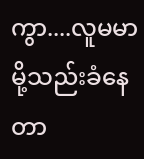ကွာ....လူမမာမို့သည်းခံနေတာ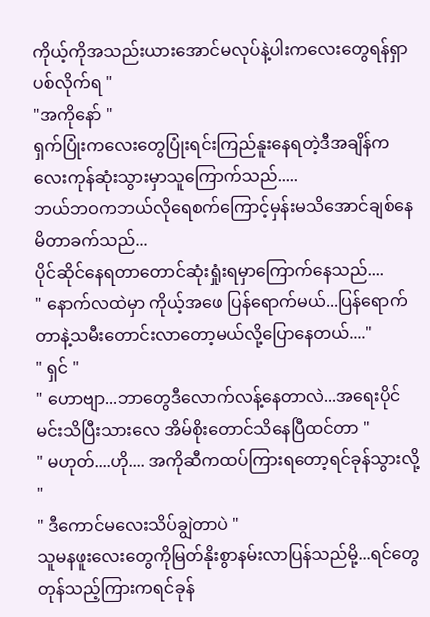ကိုယ့်ကိုအသည်းယားအောင်မလုပ်နဲ့ပါးကလေးတွေရန်ရှာပစ်လိုက်ရ "
"အကိုနော် "
ရှက်ပြုံးကလေးတွေပြုံးရင်းကြည်နူးနေရတဲ့ဒီအချိန်ကလေးကုန်ဆုံးသွားမှာသူကြောက်သည်.....
ဘယ်ဘဝကဘယ်လိုရေစက်ကြောင့်မှန်းမသိအောင်ချစ်နေမိတာခက်သည်...
ပိုင်ဆိုင်နေရတာတောင်ဆုံးရှုံးရမှာကြောက်နေသည်....
" နောက်လထဲမှာ ကိုယ့်အဖေ ပြန်ရောက်မယ်...ပြန်ရောက်တာနဲ့သမီးတောင်းလာတော့မယ်လို့ပြောနေတယ်...."
" ရှင် "
" ဟောဗျာ...ဘာတွေဒီလောက်လန့်နေတာလဲ...အရေးပိုင်မင်းသိပြီးသားလေ အိမ်စိုးတောင်သိနေပြီထင်တာ "
" မဟုတ်....ဟို.... အကိုဆီကထပ်ကြားရတော့ရင်ခုန်သွားလို့ "
" ဒီကောင်မလေးသိပ်ချွဲတာပဲ "
သူမနဖူးလေးတွေကိုမြတ်နိုးစွာနမ်းလာပြန်သည်မို့...ရင်တွေတုန်သည့်ကြားကရင်ခုန်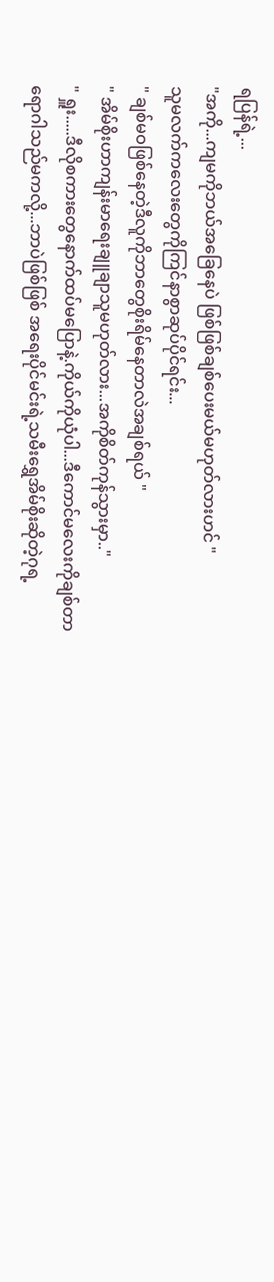ရပြန်ရဲ့...
"အကို...ကျမကိုဘယ်အခြေနေပဲ ဖြစ်ဖြစ်ချစ်ပေးမယ်မဟုတ်လားဟင် "
သူမလက်ကလေးတွေကိုကြင်နာစွာဆုပ်ပိုင်ရင်း...
" ချစ်မဝဖြစ်နေတဲ့ဒီလူကိုဘာတွေစိုးရိမ်နေတာလဲအချစ်ရယ် "
" အိမ်စိုးဟာကျန်းမာရေးချူချာသူမဟုတ်လား...အကိုစိတ်ကုန်သွားမှာ.."
" ရှူး.....ဒီလိုစကားတွေနောက်ထပ်မပြောနဲ့.ကိုယ်ကိုယုံပါ...ဒီကောင်မလေးကိုချစ်တာ
ရောဂါသည်မကလို့...ဘာပဲဖြစ်ဖြစ် အရေးပိုင်မင်းရဲ့သမီးရွှေအိမ်စိုးဆိုတဲ့ဂုရ့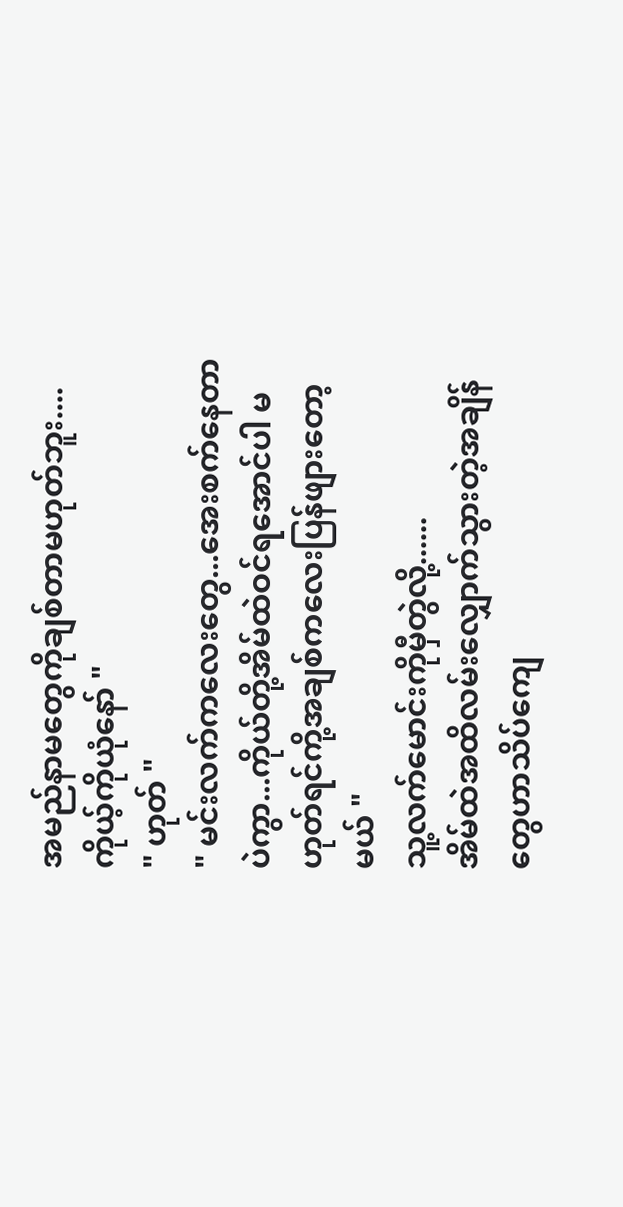အမည်နာမတွေကိုချစ်တာမဟုတ်ဘူး....
ကိုယ့်ကိုယုံနော် "
" ဟုတ် "
" မင်းလက်ကလေးတွေ...အေးစက်နေတာပဲကွာ...ကိုယ်တို့အိမ်ထဲဝင်ရအောင်ပါ မဟုတ်ရင်ကို့အချစ်ကလေးပြန်ဖျားတော့မယ် "
သူ့လက်မောင်းကိုမှီတွဲလို့......
အိမ်ထဲအထိလမ်းလျှောက်သွားတဲ့အချိန်တွေဟာသိပ်ကျေ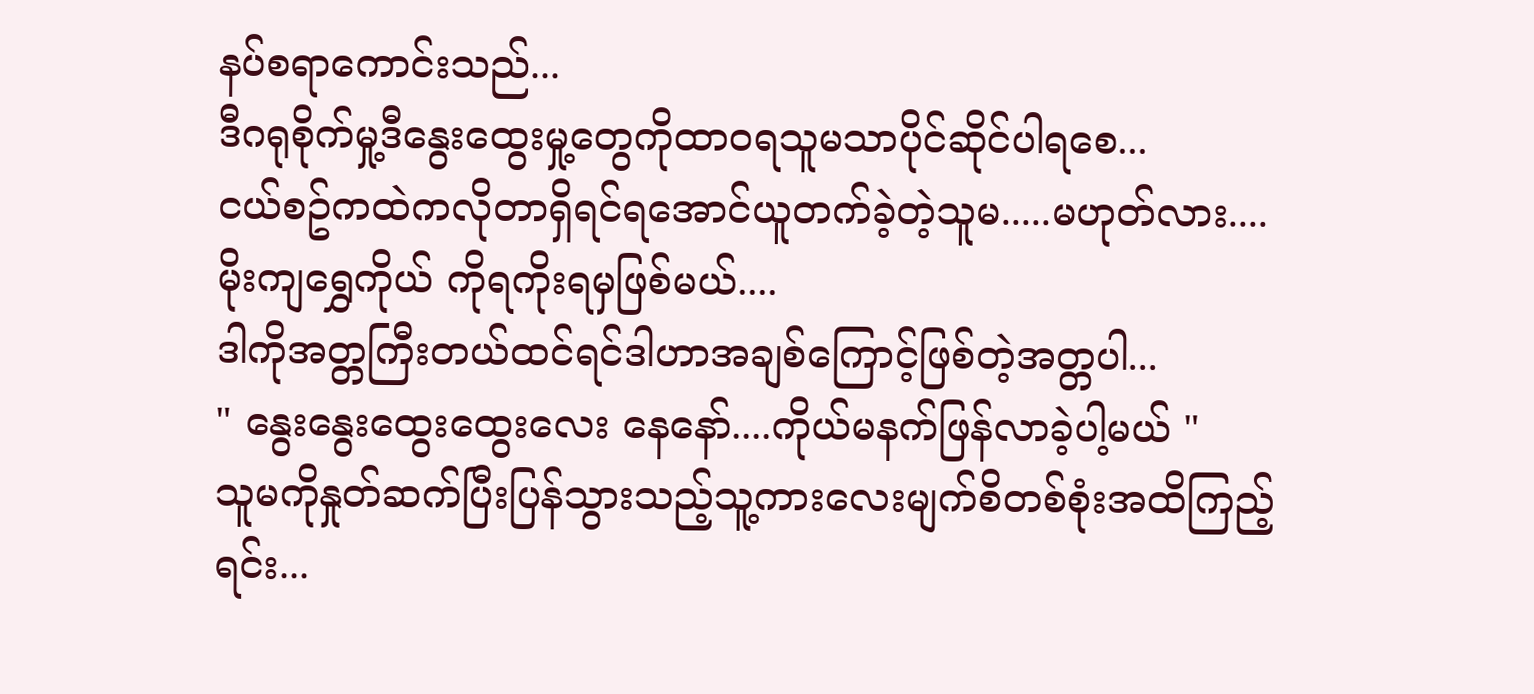နပ်စရာကောင်းသည်...
ဒီဂရုစိုက်မှု့ဒီနွေးထွေးမှု့တွေကိုထာဝရသူမသာပိုင်ဆိုင်ပါရစေ...
ငယ်စဥ်ကထဲကလိုတာရှိရင်ရအောင်ယူတက်ခဲ့တဲ့သူမ.....မဟုတ်လား....
မိုးကျရွှေကိုယ် ကိုရကိုးရမှဖြစ်မယ်....
ဒါကိုအတ္တကြီးတယ်ထင်ရင်ဒါဟာအချစ်ကြောင့်ဖြစ်တဲ့အတ္တပါ...
" နွေးနွေးထွေးထွေးလေး နေနော်....ကိုယ်မနက်ဖြန်လာခဲ့ပါ့မယ် "
သူမကိုနှုတ်ဆက်ပြီးပြန်သွားသည့်သူ့ကားလေးမျက်စိတစ်စုံးအထိကြည့်ရင်း...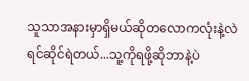သူသာအနားမှာရှိမယ်ဆိုတလောကလုံးနဲ့လဲရင်ဆိုင်ရဲတယ်...သူ့ကိုရဖို့ဆိုဘာနဲ့ပဲ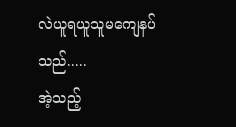လဲယူရယူသူမကျေနပ်သည်.....
အဲ့သည့်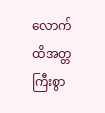လောက်ထိအတ္တကြီးစွာ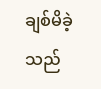ချစ်မိခဲ့သည်